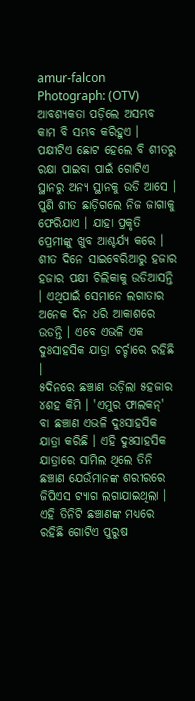amur-falcon Photograph: (OTV)
ଆବଶ୍ୟକତା ପଡ଼ିଲେ ଅସମ୍ଭବ କାମ ବି ସମ୍ଭବ କରିହୁଏ । ପକ୍ଷୀଟିଏ ଛୋଟ ହେଲେ ବି ଶୀତରୁ ରକ୍ଷା ପାଇବା ପାଇଁ ଗୋଟିଏ ସ୍ଥାନରୁ ଅନ୍ୟ ସ୍ଥାନକୁ ଉଡି ଆସେ । ପୁଣି ଶୀତ ଛାଡ଼ିଗଲେ ନିଜ ଜାଗାକୁ ଫେରିଯାଏ । ଯାହା ପ୍ରକୃତି ପ୍ରେମୀଙ୍କୁ ଖୁବ ଆଶ୍ଚର୍ଯ୍ୟ କରେ । ଶୀତ ଦିନେ ସାଇବେରିଆରୁ ହଜାର ହଜାର ପକ୍ଷୀ ଚିଲିକାକୁ ଉଡିଆସନ୍ତି । ଏଥିପାଇଁ ସେମାନେ ଲଗାତାର ଅନେକ ଦିନ ଧରି ଆକାଶରେ ଉଡନ୍ତି । ଏବେ ଏଭଳି ଏକ ଦୁଃସାହସିକ ଯାତ୍ରା ଚର୍ଚ୍ଚାରେ ରହିଛି ।
୫ଦିନରେ ଛଞ୍ଚାଣ ଉଡ଼ିଲା ୫ହଜାର ୪ଶହ କିମି । 'ଏମୁର ଫାଲକନ୍' ବା ଛଞ୍ଚାଣ ଏଭଳି ଦୁଃସାହସିକ ଯାତ୍ରା କରିଛି । ଏହି ଦୁଃସାହସିକ ଯାତ୍ରାରେ ସାମିଲ ଥିଲେ ତିନି ଛଞ୍ଚାଣ ଯେଉଁମାନଙ୍କ ଶରୀରରେ ଜିପିଏସ ଟ୍ୟାଗ ଲଗାଯାଇଥିଲା । ଏହି ତିନିଟି ଛଞ୍ଚାଣଙ୍କ ମଧ୍ୟରେ ରହିଛି ଗୋଟିଏ ପୁରୁଷ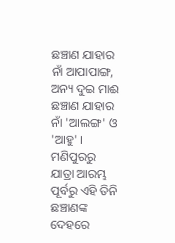ଛଞ୍ଚାଣ ଯାହାର ନାଁ ଆପାପାଙ୍ଗ, ଅନ୍ୟ ଦୁଇ ମାଈ ଛଞ୍ଚାଣ ଯାହାର ନାଁ 'ଆଲଙ୍ଗ' ଓ 'ଆହୁ' ।
ମଣିପୁରରୁ ଯାତ୍ରା ଆରମ୍ଭ ପୂର୍ବରୁ ଏହି ତିନି ଛଞ୍ଚାଣଙ୍କ ଦେହରେ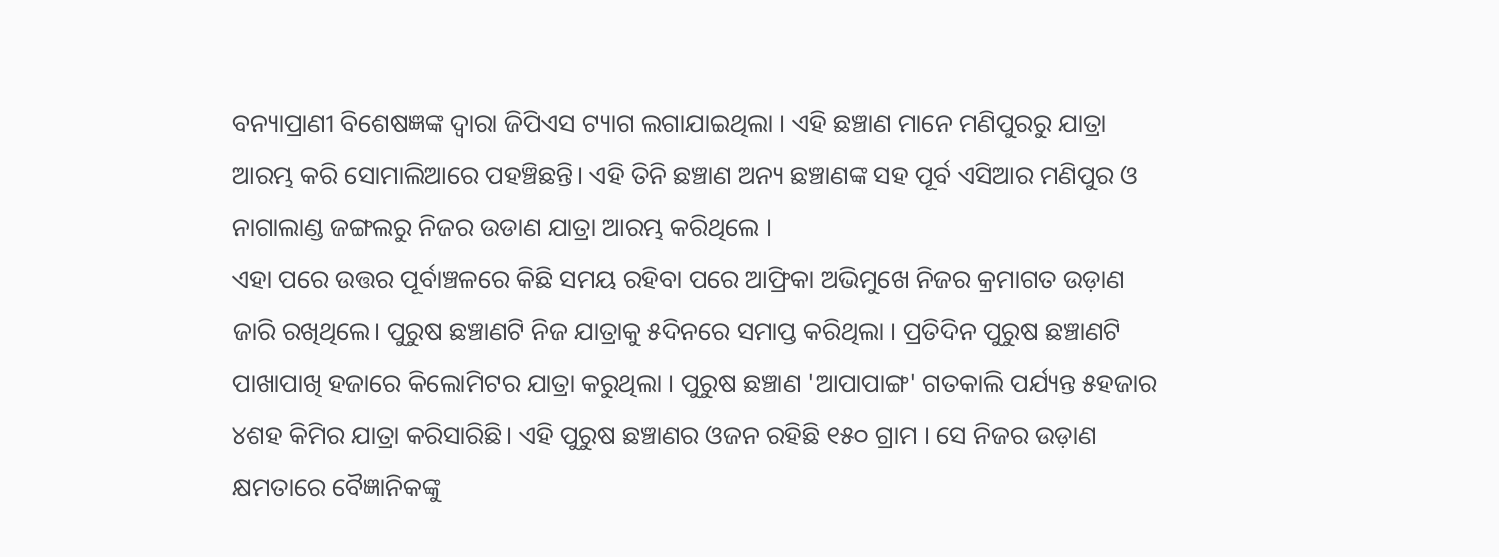ବନ୍ୟାପ୍ରାଣୀ ବିଶେଷଜ୍ଞଙ୍କ ଦ୍ୱାରା ଜିପିଏସ ଟ୍ୟାଗ ଲଗାଯାଇଥିଲା । ଏହି ଛଞ୍ଚାଣ ମାନେ ମଣିପୁରରୁ ଯାତ୍ରା ଆରମ୍ଭ କରି ସୋମାଲିଆରେ ପହଞ୍ଚିଛନ୍ତି। ଏହି ତିନି ଛଞ୍ଚାଣ ଅନ୍ୟ ଛଞ୍ଚାଣଙ୍କ ସହ ପୂର୍ବ ଏସିଆର ମଣିପୁର ଓ ନାଗାଲାଣ୍ଡ ଜଙ୍ଗଲରୁ ନିଜର ଉଡାଣ ଯାତ୍ରା ଆରମ୍ଭ କରିଥିଲେ ।
ଏହା ପରେ ଉତ୍ତର ପୂର୍ବାଞ୍ଚଳରେ କିଛି ସମୟ ରହିବା ପରେ ଆଫ୍ରିକା ଅଭିମୁଖେ ନିଜର କ୍ରମାଗତ ଉଡ଼ାଣ ଜାରି ରଖିଥିଲେ। ପୁରୁଷ ଛଞ୍ଚାଣଟି ନିଜ ଯାତ୍ରାକୁ ୫ଦିନରେ ସମାପ୍ତ କରିଥିଲା । ପ୍ରତିଦିନ ପୁରୁଷ ଛଞ୍ଚାଣଟି ପାଖାପାଖି ହଜାରେ କିଲୋମିଟର ଯାତ୍ରା କରୁଥିଲା । ପୁରୁଷ ଛଞ୍ଚାଣ 'ଆପାପାଙ୍ଗ' ଗତକାଲି ପର୍ଯ୍ୟନ୍ତ ୫ହଜାର ୪ଶହ କିମିର ଯାତ୍ରା କରିସାରିଛି। ଏହି ପୁରୁଷ ଛଞ୍ଚାଣର ଓଜନ ରହିଛି ୧୫୦ ଗ୍ରାମ । ସେ ନିଜର ଉଡ଼ାଣ କ୍ଷମତାରେ ବୈଜ୍ଞାନିକଙ୍କୁ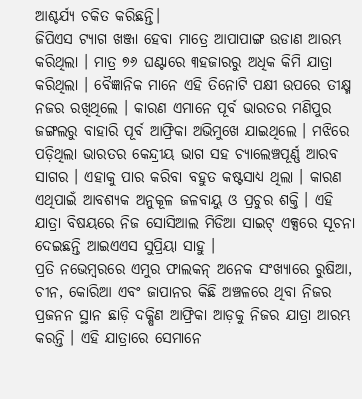ଆଶ୍ଚର୍ଯ୍ୟ ଚକିତ କରିଛନ୍ତି।
ଜିପିଏସ ଟ୍ୟାଗ ଖଞ୍ଜା ହେବା ମାତ୍ରେ ଆପାପାଙ୍ଗ ଉଡାଣ ଆରମ୍ଭ କରିଥିଲା । ମାତ୍ର ୭୬ ଘଣ୍ଟାରେ ୩ହଜାରରୁ ଅଧିକ କିମି ଯାତ୍ରା କରିଥିଲା । ବୈଜ୍ଞାନିକ ମାନେ ଏହି ତିନୋଟି ପକ୍ଷୀ ଉପରେ ତୀକ୍ଷ୍ମ ନଜର ରଖିଥିଲେ । କାରଣ ଏମାନେ ପୂର୍ବ ଭାରତର ମଣିପୁର ଜଙ୍ଗଲରୁ ବାହାରି ପୂର୍ବ ଆଫ୍ରିକା ଅଭିମୁଖେ ଯାଇଥିଲେ । ମଝିରେ ପଡ଼ିଥିଲା ଭାରତର କେନ୍ଦ୍ରୀୟ ଭାଗ ସହ ଚ୍ୟାଲେଞ୍ଚପୂର୍ଣ୍ଣ ଆରବ ସାଗର । ଏହାକୁ ପାର କରିବା ବହୁତ କଷ୍ଟସାଧ୍ୟ ଥିଲା । କାରଣ ଏଥିପାଇଁ ଆବଶ୍ୟକ ଅନୁକୂଳ ଜଳବାୟୁ ଓ ପ୍ରଚୁର ଶକ୍ତି । ଏହି ଯାତ୍ରା ବିଷୟରେ ନିଜ ସୋସିଆଲ ମିଡିଆ ସାଇଟ୍ ଏକ୍ସରେ ସୂଚନା ଦେଇଛନ୍ତି ଆଇଏଏସ ସୁପ୍ରିୟା ସାହୁ ।
ପ୍ରତି ନଭେମ୍ବରରେ ଏମୁର ଫାଲକନ୍ ଅନେକ ସଂଖ୍ୟାରେ ରୁଷିଆ, ଚୀନ, କୋରିଆ ଏବଂ ଜାପାନର କିଛି ଅଞ୍ଚଳରେ ଥିବା ନିଜର ପ୍ରଜନନ ସ୍ଥାନ ଛାଡ଼ି ଦକ୍ଷିଣ ଆଫ୍ରିକା ଆଡ଼କୁ ନିଜର ଯାତ୍ରା ଆରମ୍ଭ କରନ୍ତି । ଏହି ଯାତ୍ରାରେ ସେମାନେ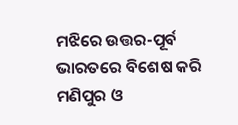ମଝିରେ ଉତ୍ତର-ପୂର୍ବ ଭାରତରେ ବିଶେଷ କରି ମଣିପୁର ଓ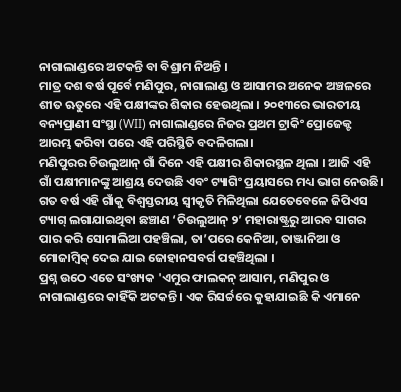ନାଗାଲାଣ୍ଡରେ ଅଟକନ୍ତି ବା ବିଶ୍ରାମ ନିଅନ୍ତି ।
ମାତ୍ର ଦଶ ବର୍ଷ ପୂର୍ବେ ମଣିପୁର, ନାଗାଲାଣ୍ଡ ଓ ଆସାମର ଅନେକ ଅଞ୍ଚଳରେ ଶୀତ ଋତୁରେ ଏହି ପକ୍ଷୀଙ୍କର ଶିକାର ହେଉଥିଲା । ୨୦୧୩ରେ ଭାରତୀୟ ବନ୍ୟପ୍ରାଣୀ ସଂସ୍ଥା (WII) ନାଗାଲାଣ୍ଡରେ ନିଜର ପ୍ରଥମ ଟ୍ରାକିଂ ପ୍ରୋଜେକ୍ଟ ଆରମ୍ଭ କରିବା ପରେ ଏହି ପରିସ୍ଥିତି ବଦଳିଗଲା।
ମଣିପୁରର ଚିଉଲୁଆନ୍ ଗାଁ ଦିନେ ଏହି ପକ୍ଷୀର ଶିକାରସ୍ଥଳ ଥିଲା । ଆଜି ଏହି ଗାଁ ପକ୍ଷୀମାନଙ୍କୁ ଆଶ୍ରୟ ଦେଉଛି ଏବଂ ଟ୍ୟାଗିଂ ପ୍ରୟାସରେ ମଧ୍ୟ ଭାଗ ନେଉଛି। ଗତ ବର୍ଷ ଏହି ଗାଁକୁ ବିଶ୍ୱସ୍ତରୀୟ ସ୍ୱୀକୃତି ମିଳିଥିଲା ଯେତେବେଳେ ଜିପିଏସ ଟ୍ୟାଗ୍ ଲଗାଯାଇଥିବା ଛଞ୍ଚାଣ ‘ଚିଉଲୁଆନ୍ ୨’ ମହାରାଷ୍ଟ୍ରରୁ ଆରବ ସାଗର ପାର କରି ସୋମାଲିଆ ପହଞ୍ଚିଲା, ତା’ପରେ କେନିଆ, ତାଞ୍ଜାନିଆ ଓ ମୋଜାମ୍ବିକ୍ ଦେଇ ଯାଇ ଜୋହାନସବର୍ଗ ପହଞ୍ଚିଥିଲା ।
ପ୍ରଶ୍ନ ଉଠେ ଏତେ ସଂଖ୍ୟକ 'ଏମୁର ଫାଲକନ୍ ଆସାମ, ମଣିପୁର ଓ ନାଗାଲାଣ୍ଡରେ କାହିଁକି ଅଟକନ୍ତି । ଏକ ରିସର୍ଚ୍ଚରେ କୁହାଯାଇଛି କି ଏମାନେ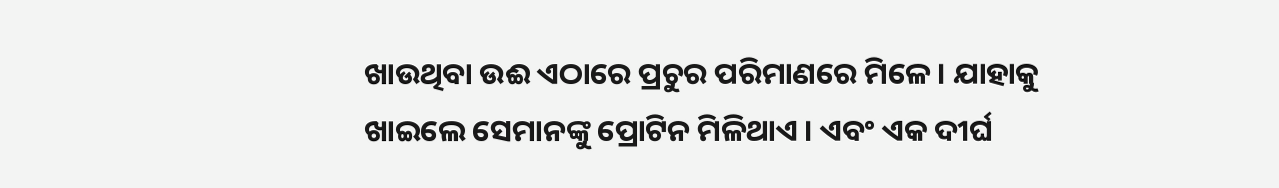ଖାଉଥିବା ଉଈ ଏଠାରେ ପ୍ରଚୁର ପରିମାଣରେ ମିଳେ । ଯାହାକୁ ଖାଇଲେ ସେମାନଙ୍କୁ ପ୍ରୋଟିନ ମିଳିଥାଏ । ଏବଂ ଏକ ଦୀର୍ଘ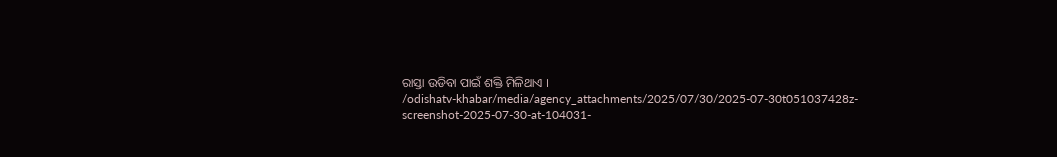ରାସ୍ତା ଉଡିବା ପାଇଁ ଶକ୍ତି ମିଳିଥାଏ ।
/odishatv-khabar/media/agency_attachments/2025/07/30/2025-07-30t051037428z-screenshot-2025-07-30-at-104031-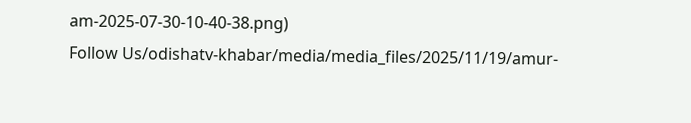am-2025-07-30-10-40-38.png)
Follow Us/odishatv-khabar/media/media_files/2025/11/19/amur-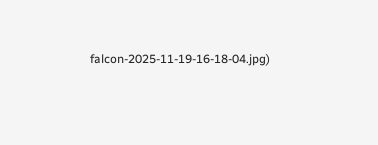falcon-2025-11-19-16-18-04.jpg)